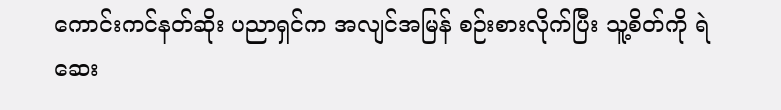ကောင်းကင်နတ်ဆိုး ပညာရှင်က အလျင်အမြန် စဉ်းစားလိုက်ပြီး သူ့စိတ်ကို ရဲဆေး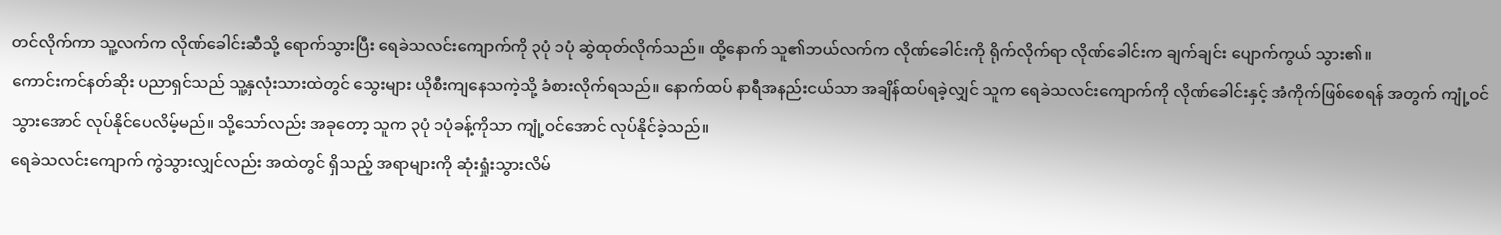တင်လိုက်ကာ သူ့လက်က လိုဏ်ခေါင်းဆီသို့ ရောက်သွားပြီး ရေခဲသလင်းကျောက်ကို ၃ပုံ ၁ပုံ ဆွဲထုတ်လိုက်သည်။ ထို့နောက် သူ၏ဘယ်လက်က လိုဏ်ခေါင်းကို ရိုက်လိုက်ရာ လိုဏ်ခေါင်းက ချက်ချင်း ပျောက်ကွယ် သွား၏။
ကောင်းကင်နတ်ဆိုး ပညာရှင်သည် သူ့နှလုံးသားထဲတွင် သွေးများ ယိုစီးကျနေသကဲ့သို့ ခံစားလိုက်ရသည်။ နောက်ထပ် နာရီအနည်းငယ်သာ အချိန်ထပ်ရခဲ့လျှင် သူက ရေခဲသလင်းကျောက်ကို လိုဏ်ခေါင်းနှင့် အံကိုက်ဖြစ်စေရန် အတွက် ကျုံ့ဝင်သွားအောင် လုပ်နိုင်ပေလိမ့်မည်။ သို့သော်လည်း အခုတော့ သူက ၃ပုံ ၁ပုံခန့်ကိုသာ ကျုံ့ဝင်အောင် လုပ်နိုင်ခဲ့သည်။
ရေခဲသလင်းကျောက် ကွဲသွားလျှင်လည်း အထဲတွင် ရှိသည့် အရာများကို ဆုံးရှုံးသွားလိမ်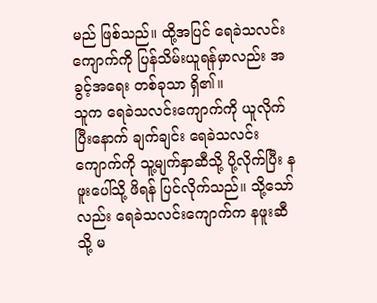မည် ဖြစ်သည်။ ထို့အပြင် ရေခဲသလင်း ကျောက်ကို ပြန်သိမ်းယူရန်မှာလည်း အခွင့်အရေး တစ်ခုသာ ရှိ၏။
သူက ရေခဲသလင်းကျောက်ကို ယူလိုက်ပြီးနောက် ချက်ချင်း ရေခဲသလင်းကျောက်ကို သူ့မျက်နှာဆီသို့ ပို့လိုက်ပြီး နဖူးပေါ်သို့ ဖိရန် ပြင်လိုက်သည်။ သို့သော်လည်း ရေခဲသလင်းကျောက်က နဖူးဆီသို့ မ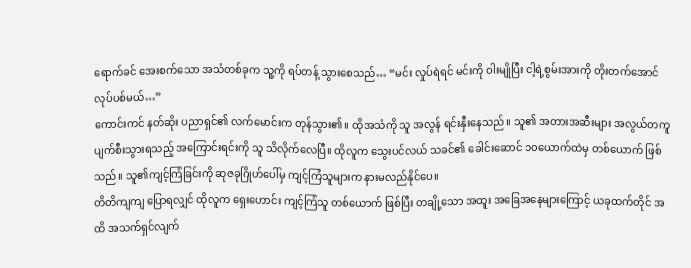ရောက်ခင် အေးစက်သော အသံတစ်ခုက သူ့ကို ရပ်တန့် သွားစေသည်… “မင်း လှုပ်ရဲရင် မင်းကို ဝါးမျိုပြီး ငါ့ရဲ့စွမ်းအားကို တိုးတက်အောင် လုပ်ပစ်မယ်…”
ကောင်းကင် နတ်ဆိုး ပညာရှင်၏ လက်မောင်းက တုန်သွား၏။ ထိုအသံကို သူ အလွန် ရင်းနှီးနေသည်။ သူ၏ အတားအဆီးများ အလွယ်တကူ ပျက်စီးသွားရသည့် အကြောင်းရင်းကို သူ သိလိုက်လေပြီ။ ထိုလူက သွေးပင်လယ် သခင်၏ ခေါင်းဆောင် ၁၀ယောက်ထဲမှ တစ်ယောက် ဖြစ်သည်။ သူ၏ကျင့်ကြံခြင်းကို ဆုဇခုဂြိုဟ်ပေါ်မှ ကျင့်ကြံသူများက နားမလည်နိုင်ပေ။
တိတိကျကျ ပြောရလျှင် ထိုလူက ရှေးဟောင်း ကျင့်ကြံသူ တစ်ယောက် ဖြစ်ပြီး တချို့သော အထူး အခြေအနေများကြောင့် ယခုထက်တိုင် အထိ အသက်ရှင်လျက်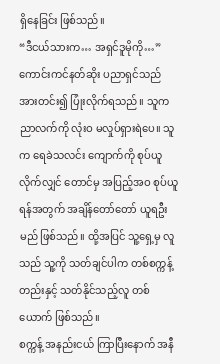ရှိနေခြင်း ဖြစ်သည်။
“ဒီငယ်သားက… အရှင်ဒူမိုကို…”
ကောင်းကင်နတ်ဆိုး ပညာရှင်သည် အားတင်း၍ ပြုံးလိုက်ရသည်။ သူက ညာလက်ကို လုံးဝ မလှုပ်ရှားရဲပေ။ သူက ရေခဲသလင်း ကျောက်ကို စုပ်ယူလိုက်လျှင် တောင်မှ အပြည့်အဝ စုပ်ယူရန်အတွက် အချိန်တော်တော် ယူရဦးမည် ဖြစ်သည်။ ထို့အပြင် သူ့ရှေ့မှ လူသည် သူ့ကို သတ်ချင်ပါက တစ်စက္ကန့်တည်းနှင့် သတ်နိုင်သည့်လူ တစ်ယောက် ဖြစ်သည်။
စက္ကန့် အနည်းငယ် ကြာပြီးနောက် အနီ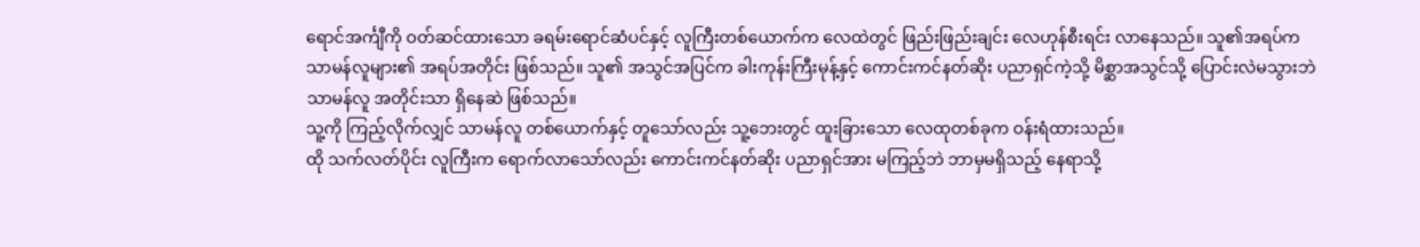ရောင်အင်္ကျီကို ဝတ်ဆင်ထားသော ခရမ်းရောင်ဆံပင်နှင့် လူကြီးတစ်ယောက်က လေထဲတွင် ဖြည်းဖြည်းချင်း လေဟုန်စီးရင်း လာနေသည်။ သူ၏အရပ်က သာမန်လူများ၏ အရပ်အတိုင်း ဖြစ်သည်။ သူ၏ အသွင်အပြင်က ခါးကုန်းကြီးမုန့်နှင့် ကောင်းကင်နတ်ဆိုး ပညာရှင်ကဲ့သို့ မိစ္ဆာအသွင်သို့ ပြောင်းလဲမသွားဘဲ သာမန်လူ အတိုင်းသာ ရှိနေဆဲ ဖြစ်သည်။
သူ့ကို ကြည့်လိုက်လျှင် သာမန်လူ တစ်ယောက်နှင့် တူသော်လည်း သူ့ဘေးတွင် ထူးခြားသော လေထုတစ်ခုက ဝန်းရံထားသည်။
ထို သက်လတ်ပိုင်း လူကြီးက ရောက်လာသော်လည်း ကောင်းကင်နတ်ဆိုး ပညာရှင်အား မကြည့်ဘဲ ဘာမှမရှိသည့် နေရာသို့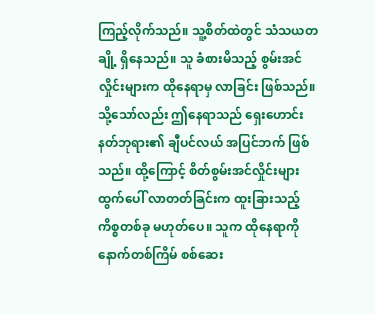ကြည့်လိုက်သည်။ သူ့စိတ်ထဲတွင် သံသယတချို့ ရှိနေသည်။ သူ ခံစားမိသည့် စွမ်းအင်လှိုင်းများက ထိုနေရာမှ လာခြင်း ဖြစ်သည်။
သို့သော်လည်း ဤနေရာသည် ရှေးဟောင်း နတ်ဘုရား၏ ချီပင်လယ် အပြင်ဘက် ဖြစ်သည်။ ထို့ကြောင့် စိတ်စွမ်းအင်လှိုင်းများ ထွက်ပေါ် လာတတ်ခြင်းက ထူးခြားသည့် ကိစ္စတစ်ခု မဟုတ်ပေ။ သူက ထိုနေရာကို နောက်တစ်ကြိမ် စစ်ဆေး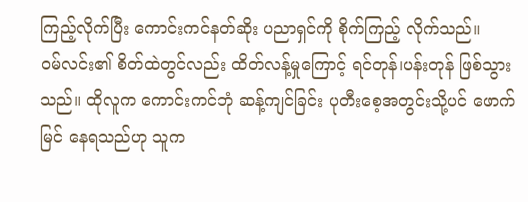ကြည့်လိုက်ပြီး ကောင်းကင်နတ်ဆိုး ပညာရှင်ကို စိုက်ကြည့် လိုက်သည်။
ဝမ်လင်း၏ စိတ်ထဲတွင်လည်း ထိတ်လန့်မှုကြောင့် ရင်တုန်၊ပန်းတုန် ဖြစ်သွားသည်။ ထိုလူက ကောင်းကင်ဘုံ ဆန့်ကျင်ခြင်း ပုတီးစေ့အတွင်းသို့ပင် ဖောက်မြင် နေရသည်ဟု သူက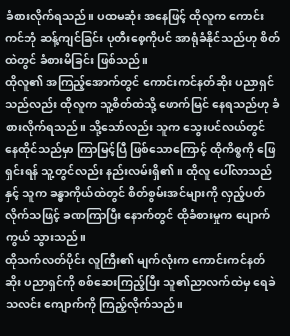ခံစားလိုက်ရသည်။ ပထမဆုံး အနေဖြင့် ထိုလူက ကောင်းကင်ဘုံ ဆန့်ကျင်ခြင်း ပုတီးစေ့ကိုပင် အာရုံခံနိုင်သည်ဟု စိတ်ထဲတွင် ခံစားမိခြင်း ဖြစ်သည်။
ထိုလူ၏ အကြည့်အောက်တွင် ကောင်းကင်နတ်ဆိုး ပညာရှင် သည်လည်း ထိုလူက သူ့စိတ်ထဲသို့ ဖောက်မြင် နေရသည်ဟု ခံစားလိုက်ရသည်။ သို့သော်လည်း သူက သွေးပင်လယ်တွင် နေထိုင်သည်မှာ ကြာမြင့်ပြီ ဖြစ်သောကြောင့် ထိုကိစ္စကို ဖြေရှင်းရန် သူ့တွင်လည်း နည်းလမ်းရှိ၏။ ထိုလူ ပေါ်လာသည်နှင့် သူက ခန္ဓာကိုယ်ထဲတွင် စိတ်စွမ်းအင်များကို လှည့်ပတ်လိုက်သဖြင့် ခဏကြာပြီး နောက်တွင် ထိုခံစားမှုက ပျောက်ကွယ် သွားသည်။
ထိုသက်လတ်ပိုင်း လူကြီး၏ မျက်လုံးက ကောင်းကင်နတ်ဆိုး ပညာရှင်ကို စစ်ဆေးကြည့်ပြီး သူ၏ညာလက်ထဲမှ ရေခဲသလင်း ကျောက်ကို ကြည့်လိုက်သည်။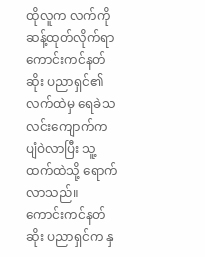ထိုလူက လက်ကို ဆန့်ထုတ်လိုက်ရာ ကောင်းကင်နတ်ဆိုး ပညာရှင်၏ လက်ထဲမှ ရေခဲသလင်းကျောက်က ပျံဝဲလာပြီး သူ့ထက်ထဲသို့ ရောက်လာသည်။
ကောင်းကင်နတ်ဆိုး ပညာရှင်က နှ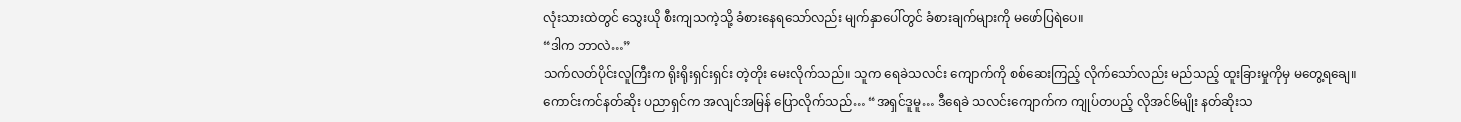လုံးသားထဲတွင် သွေးယို စီးကျသကဲ့သို့ ခံစားနေရသော်လည်း မျက်နှာပေါ်တွင် ခံစားချက်များကို မဖော်ပြရဲပေ။
“ဒါက ဘာလဲ…”
သက်လတ်ပိုင်းလူကြီးက ရိုးရိုးရှင်းရှင်း တဲ့တိုး မေးလိုက်သည်။ သူက ရေခဲသလင်း ကျောက်ကို စစ်ဆေးကြည့် လိုက်သော်လည်း မည်သည့် ထူးခြားမှုကိုမှ မတွေ့ရချေ။
ကောင်းကင်နတ်ဆိုး ပညာရှင်က အလျင်အမြန် ပြောလိုက်သည်… “အရှင်ဒူမူ… ဒီရေခဲ သလင်းကျောက်က ကျုပ်တပည့် လိုအင်၆မျိုး နတ်ဆိုးသ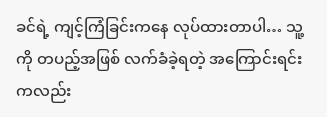ခင်ရဲ့ ကျင့်ကြံခြင်းကနေ လုပ်ထားတာပါ… သူ့ကို တပည့်အဖြစ် လက်ခံခဲ့ရတဲ့ အကြောင်းရင်းကလည်း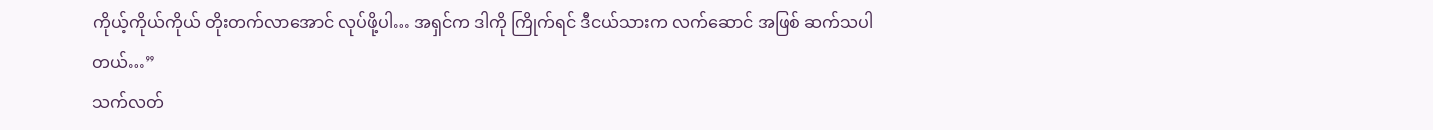ကိုယ့်ကိုယ်ကိုယ် တိုးတက်လာအောင် လုပ်ဖို့ပါ… အရှင်က ဒါကို ကြိုက်ရင် ဒီငယ်သားက လက်ဆောင် အဖြစ် ဆက်သပါတယ်…”
သက်လတ်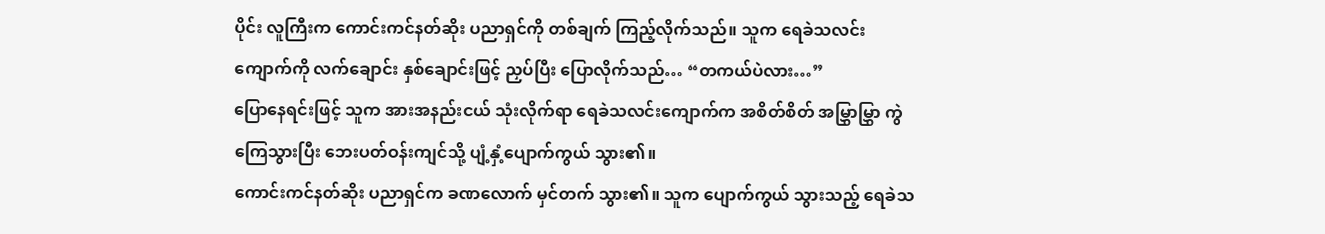ပိုင်း လူကြီးက ကောင်းကင်နတ်ဆိုး ပညာရှင်ကို တစ်ချက် ကြည့်လိုက်သည်။ သူက ရေခဲသလင်း ကျောက်ကို လက်ချောင်း နှစ်ချောင်းဖြင့် ညှပ်ပြီး ပြောလိုက်သည်… “တကယ်ပဲလား…”
ပြောနေရင်းဖြင့် သူက အားအနည်းငယ် သုံးလိုက်ရာ ရေခဲသလင်းကျောက်က အစိတ်စိတ် အမြွှာမြွှာ ကွဲကြေသွားပြီး ဘေးပတ်ဝန်းကျင်သို့ ပျံ့နှံ့ပျောက်ကွယ် သွား၏။
ကောင်းကင်နတ်ဆိုး ပညာရှင်က ခဏလောက် မှင်တက် သွား၏။ သူက ပျောက်ကွယ် သွားသည့် ရေခဲသ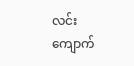လင်း ကျောက်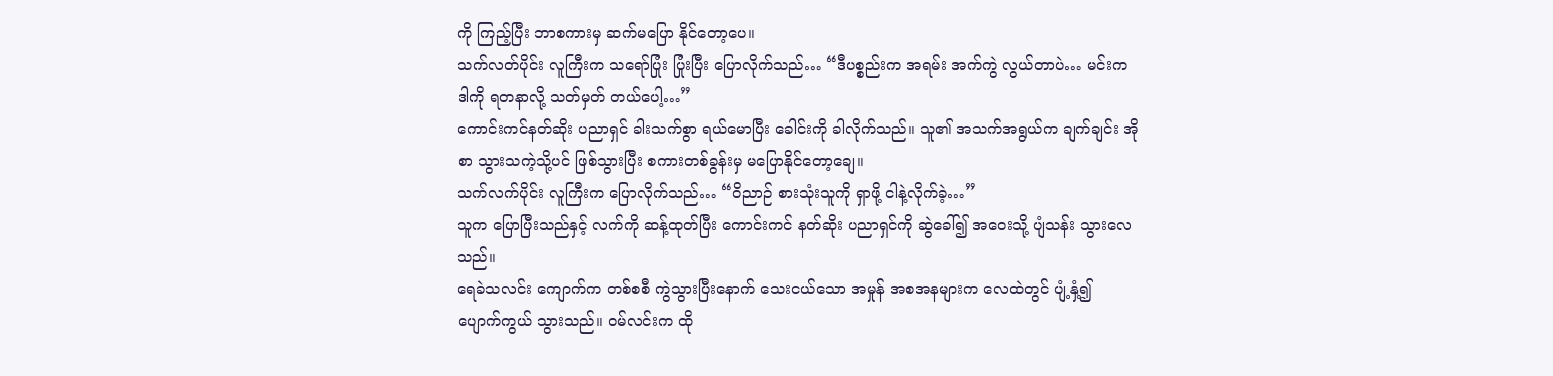ကို ကြည့်ပြီး ဘာစကားမှ ဆက်မပြော နိုင်တော့ပေ။
သက်လတ်ပိုင်း လူကြီးက သရော်ပြုံး ပြုံးပြီး ပြောလိုက်သည်… “ဒီပစ္စည်းက အရမ်း အက်ကွဲ လွယ်တာပဲ… မင်းက ဒါကို ရတနာလို့ သတ်မှတ် တယ်ပေါ့…”
ကောင်းကင်နတ်ဆိုး ပညာရှင် ခါးသက်စွာ ရယ်မောပြီး ခေါင်းကို ခါလိုက်သည်။ သူ၏ အသက်အရွယ်က ချက်ချင်း အိုစာ သွားသကဲ့သို့ပင် ဖြစ်သွားပြီး စကားတစ်ခွန်းမှ မပြောနိုင်တော့ချေ။
သက်လက်ပိုင်း လူကြီးက ပြောလိုက်သည်… “ဝိညာဉ် စားသုံးသူကို ရှာဖို့ ငါနဲ့လိုက်ခဲ့…”
သူက ပြောပြီးသည်နှင့် လက်ကို ဆန့်ထုတ်ပြီး ကောင်းကင် နတ်ဆိုး ပညာရှင်ကို ဆွဲခေါ်၍ အဝေးသို့ ပျံသန်း သွားလေသည်။
ရေခဲသလင်း ကျောက်က တစ်စစီ ကွဲသွားပြီးနောက် သေးငယ်သော အမှုန် အစအနများက လေထဲတွင် ပျံ့နှံ့၍ ပျောက်ကွယ် သွားသည်။ ဝမ်လင်းက ထို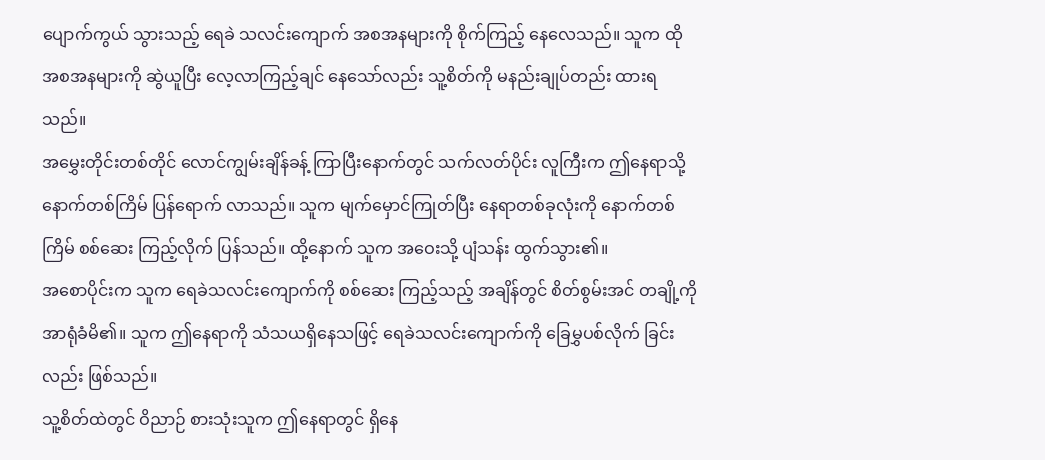ပျောက်ကွယ် သွားသည့် ရေခဲ သလင်းကျောက် အစအနများကို စိုက်ကြည့် နေလေသည်။ သူက ထိုအစအနများကို ဆွဲယူပြီး လေ့လာကြည့်ချင် နေသော်လည်း သူ့စိတ်ကို မနည်းချုပ်တည်း ထားရသည်။
အမွှေးတိုင်းတစ်တိုင် လောင်ကျွမ်းချိန်ခန့် ကြာပြီးနောက်တွင် သက်လတ်ပိုင်း လူကြီးက ဤနေရာသို့ နောက်တစ်ကြိမ် ပြန်ရောက် လာသည်။ သူက မျက်မှောင်ကြုတ်ပြီး နေရာတစ်ခုလုံးကို နောက်တစ်ကြိမ် စစ်ဆေး ကြည့်လိုက် ပြန်သည်။ ထို့နောက် သူက အဝေးသို့ ပျံသန်း ထွက်သွား၏။
အစောပိုင်းက သူက ရေခဲသလင်းကျောက်ကို စစ်ဆေး ကြည့်သည့် အချိန်တွင် စိတ်စွမ်းအင် တချို့ကို အာရုံခံမိ၏။ သူက ဤနေရာကို သံသယရှိနေသဖြင့် ရေခဲသလင်းကျောက်ကို ခြေမွှပစ်လိုက် ခြင်းလည်း ဖြစ်သည်။
သူ့စိတ်ထဲတွင် ဝိညာဉ် စားသုံးသူက ဤနေရာတွင် ရှိနေ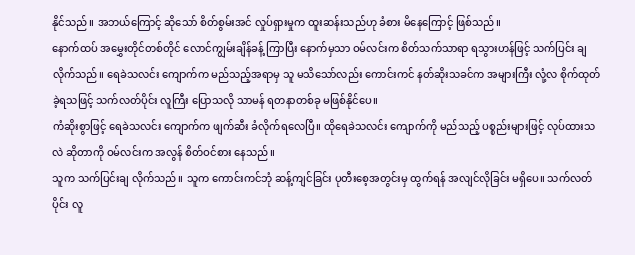နိုင်သည်။ အဘယ်ကြောင့် ဆိုသော် စိတ်စွမ်းအင် လှုပ်ရှားမှုက ထူးဆန်းသည်ဟု ခံစား မိနေကြောင့် ဖြစ်သည်။
နောက်ထပ် အမွှေးတိုင်တစ်တိုင် လောင်ကျွမ်းချိန်ခန့် ကြာပြီး နောက်မှသာ ဝမ်လင်းက စိတ်သက်သာရာ ရသွားဟန်ဖြင့် သက်ပြင်း ချလိုက်သည်။ ရေခဲသလင်း ကျောက်က မည်သည့်အရာမှ သူ မသိသော်လည်း ကောင်းကင် နတ်ဆိုးသခင်က အများကြီး လုံ့လ စိုက်ထုတ်ခဲ့ရသဖြင့် သက်လတ်ပိုင်း လူကြီး ပြောသလို သာမန် ရတနာတစ်ခု မဖြစ်နိုင်ပေ။
ကံဆိုးစွာဖြင့် ရေခဲသလင်း ကျောက်က ဖျက်ဆီး ခံလိုက်ရလေပြီ။ ထိုရေခဲသလင်း ကျောက်ကို မည်သည့် ပစ္စည်းများဖြင့် လုပ်ထားသလဲ ဆိုတာကို ဝမ်လင်းက အလွန် စိတ်ဝင်စား နေသည်။
သူက သက်ပြင်းချ လိုက်သည်။ သူက ကောင်းကင်ဘုံ ဆန့်ကျင်ခြင်း ပုတီးစေ့အတွင်းမှ ထွက်ရန် အလျင်လိုခြင်း မရှိပေ။ သက်လတ်ပိုင်း လူ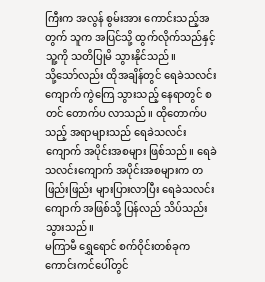ကြီးက အလွန် စွမ်းအား ကောင်းသည့်အတွက် သူက အပြင်သို့ ထွက်လိုက်သည်နှင့် သူ့ကို သတိပြုမိ သွားနိုင်သည်။
သို့သော်လည်း ထိုအချိန်တွင် ရေခဲသလင်းကျောက် ကွဲကြေ သွားသည့် နေရာတွင် စတင် တောက်ပ လာသည်။ ထိုတောက်ပသည့် အရာများသည် ရေခဲသလင်းကျောက် အပိုင်းအစများ ဖြစ်သည်။ ရေခဲသလင်းကျောက် အပိုင်းအစများက တဖြည်းဖြည်း များပြားလာပြီး ရေခဲသလင်းကျောက် အဖြစ်သို့ ပြန်လည် သိပ်သည်း သွားသည်။
မကြာမီ ရွှေရောင် စက်ဝိုင်းတစ်ခုက ကောင်းကင်ပေါ်တွင်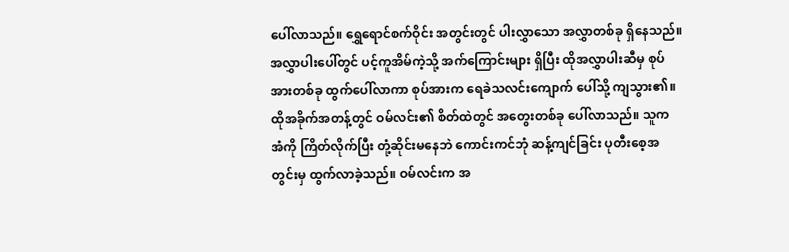ပေါ်လာသည်။ ရွှေရောင်စက်ဝိုင်း အတွင်းတွင် ပါးလွှာသော အလွှာတစ်ခု ရှိနေသည်။ အလွှာပါးပေါ်တွင် ပင့်ကူအိမ်ကဲ့သို့ အက်ကြောင်းများ ရှိပြီး ထိုအလွှာပါးဆီမှ စုပ်အားတစ်ခု ထွက်ပေါ်လာကာ စုပ်အားက ရေခဲသလင်းကျောက် ပေါ်သို့ ကျသွား၏။
ထိုအခိုက်အတန့်တွင် ဝမ်လင်း၏ စိတ်ထဲတွင် အတွေးတစ်ခု ပေါ်လာသည်။ သူက အံကို ကြိတ်လိုက်ပြီး တုံ့ဆိုင်းမနေဘဲ ကောင်းကင်ဘုံ ဆန့်ကျင်ခြင်း ပုတီးစေ့အတွင်းမှ ထွက်လာခဲ့သည်။ ဝမ်လင်းက အ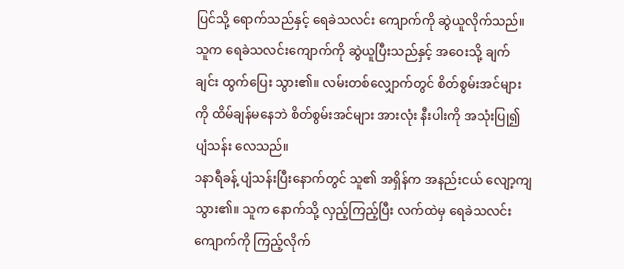ပြင်သို့ ရောက်သည်နှင့် ရေခဲသလင်း ကျောက်ကို ဆွဲယူလိုက်သည်။
သူက ရေခဲသလင်းကျောက်ကို ဆွဲယူပြီးသည်နှင့် အဝေးသို့ ချက်ချင်း ထွက်ပြေး သွား၏။ လမ်းတစ်လျှောက်တွင် စိတ်စွမ်းအင်များကို ထိမ်ချန်မနေဘဲ စိတ်စွမ်းအင်များ အားလုံး နီးပါးကို အသုံးပြု၍ ပျံသန်း လေသည်။
၁နာရီခန့် ပျံသန်းပြီးနောက်တွင် သူ၏ အရှိန်က အနည်းငယ် လျော့ကျ သွား၏။ သူက နောက်သို့ လှည့်ကြည့်ပြီး လက်ထဲမှ ရေခဲသလင်းကျောက်ကို ကြည့်လိုက်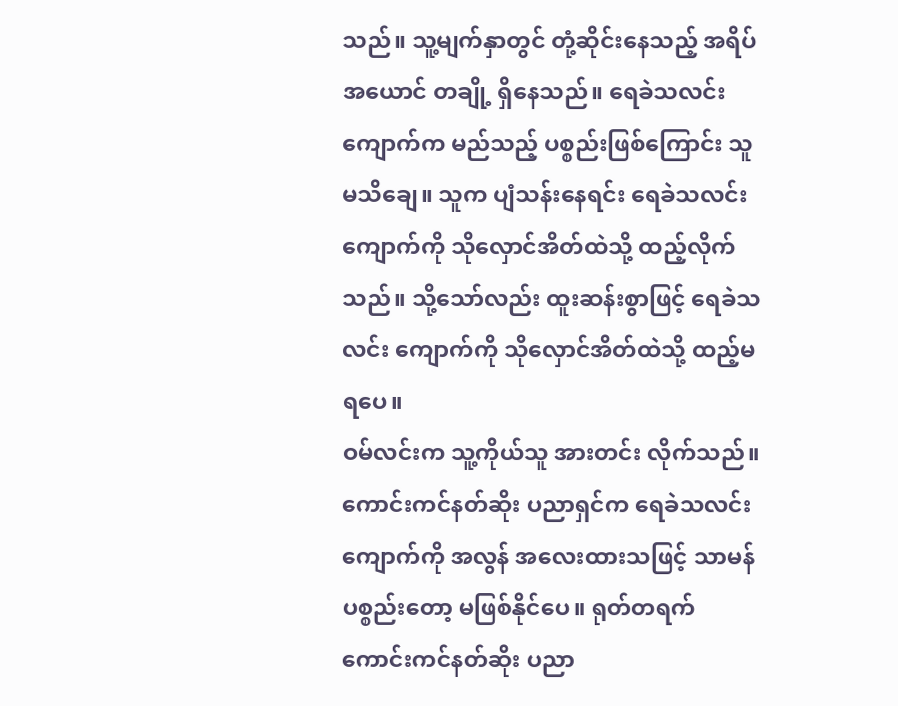သည်။ သူ့မျက်နှာတွင် တုံ့ဆိုင်းနေသည့် အရိပ်အယောင် တချို့ ရှိနေသည်။ ရေခဲသလင်းကျောက်က မည်သည့် ပစ္စည်းဖြစ်ကြောင်း သူ မသိချေ။ သူက ပျံသန်းနေရင်း ရေခဲသလင်း ကျောက်ကို သိုလှောင်အိတ်ထဲသို့ ထည့်လိုက်သည်။ သို့သော်လည်း ထူးဆန်းစွာဖြင့် ရေခဲသလင်း ကျောက်ကို သိုလှောင်အိတ်ထဲသို့ ထည့်မရပေ။
ဝမ်လင်းက သူ့ကိုယ်သူ အားတင်း လိုက်သည်။ ကောင်းကင်နတ်ဆိုး ပညာရှင်က ရေခဲသလင်း ကျောက်ကို အလွန် အလေးထားသဖြင့် သာမန် ပစ္စည်းတော့ မဖြစ်နိုင်ပေ။ ရုတ်တရက် ကောင်းကင်နတ်ဆိုး ပညာ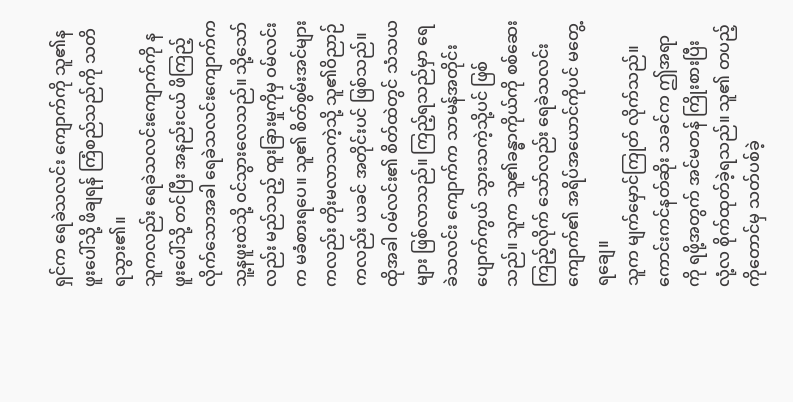ရှင်က ရေခဲသလင်း ကျောက်ကို သူ၏နဖူးပေါ်သို့ ဖိချရန် ကြံစည်သည်ကို သတိရသွား၏။
သူကလည်း ရေခဲသလင်းကျောက်ကို နဖူးပေါ်သို့ တင်ပြီး အနည်းငယ် ဖိကြည့် လိုက်သောအခါ ရေခဲသလင်းကျောက်က သူ့နဖူးထဲသို့ ဝင်သွားလေသည်။ သို့သော်လည်း မည်သည့် ထူးခြားမှုကိုမှ ဝမ်လင်းက မခံစားရပေ။ သူ၏ စိတ်စွမ်းအင်များ ကလည်း တိုးမလာသကဲ့သို့ သူ၏ဝိညာဉ်ကလည်း ယခင် အတိုင်းပင် ဖြစ်သည်။
ထိုအခါ ဝမ်လင်း၏ စိတ်ထဲတွင် သံသယများ ဖြစ်လာသည်။ ကြည့်ရသည်မှာ ရေခဲသလင်း ကျောက်က သာမန်အတိုင်း ပျောက်ကွယ် သွားသကဲ့သို့ပင် ဖြစ်သည်။ သူက သူ၏ခန္ဓာကိုယ်ကို စစ်ဆေးကြည့်လိုက် သော်လည်း ရေခဲသလင်း ကျောက်၏ အရိပ်အယောင်ကိုပင် မတွေ့ရချေ။
သူက မျက်မှောင်ကြုတ် လိုက်သည်။ ကောင်းကင်နတ်ဆိုး သခင်က ဤအရာကို ရဖို့အတွက် အင်မတန် ကြိုးစားပြီး လုံ့လ စိုက်ထုတ်ခဲ့ရသည်။ သူ၏ တပည့်ကိုတောင်မှ သတ်ပစ်ခဲ့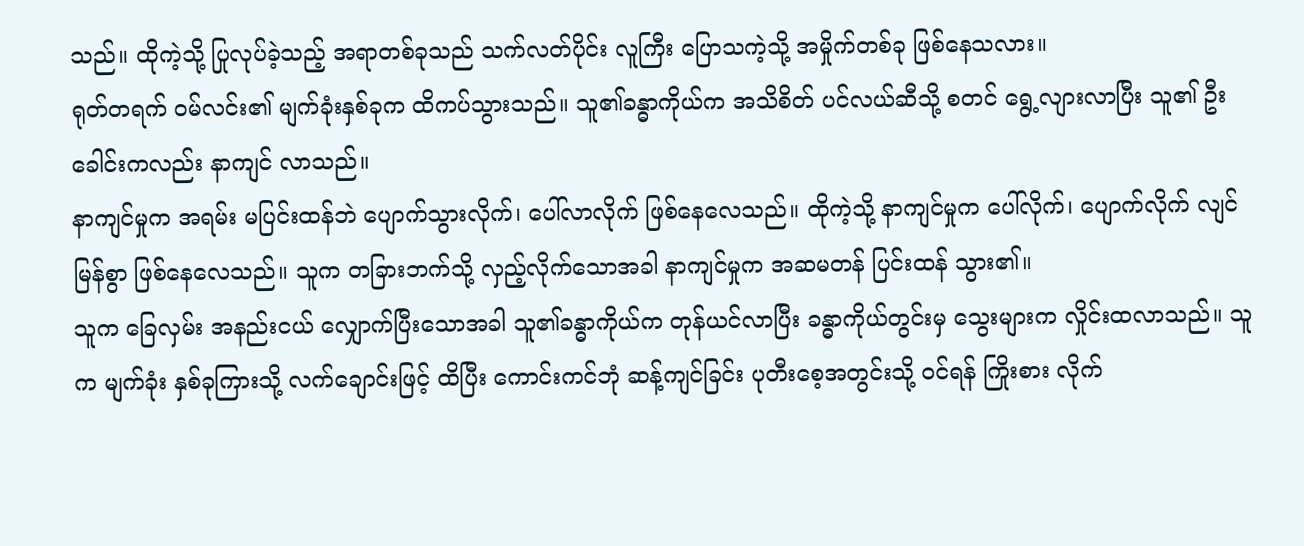သည်။ ထိုကဲ့သို့ ပြုလုပ်ခဲ့သည့် အရာတစ်ခုသည် သက်လတ်ပိုင်း လူကြီး ပြောသကဲ့သို့ အမှိုက်တစ်ခု ဖြစ်နေသလား။
ရုတ်တရက် ဝမ်လင်း၏ မျက်ခုံးနှစ်ခုက ထိကပ်သွားသည်။ သူ၏ခန္ဓာကိုယ်က အသိစိတ် ပင်လယ်ဆီသို့ စတင် ရွေ့လျားလာပြီး သူ၏ ဦးခေါင်းကလည်း နာကျင် လာသည်။
နာကျင်မှုက အရမ်း မပြင်းထန်ဘဲ ပျောက်သွားလိုက်၊ ပေါ်လာလိုက် ဖြစ်နေလေသည်။ ထိုကဲ့သို့ နာကျင်မှုက ပေါ်လိုက်၊ ပျောက်လိုက် လျင်မြန်စွာ ဖြစ်နေလေသည်။ သူက တခြားဘက်သို့ လှည့်လိုက်သောအခါ နာကျင်မှုက အဆမတန် ပြင်းထန် သွား၏။
သူက ခြေလှမ်း အနည်းငယ် လျှောက်ပြီးသောအခါ သူ၏ခန္ဓာကိုယ်က တုန်ယင်လာပြီး ခန္ဓာကိုယ်တွင်းမှ သွေးများက လှိုင်းထလာသည်။ သူက မျက်ခုံး နှစ်ခုကြားသို့ လက်ချောင်းဖြင့် ထိပြီး ကောင်းကင်ဘုံ ဆန့်ကျင်ခြင်း ပုတီးစေ့အတွင်းသို့ ဝင်ရန် ကြိုးစား လိုက်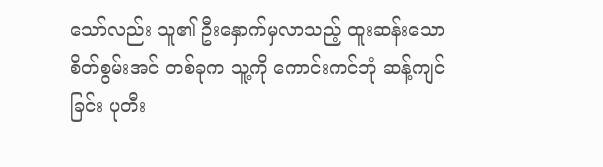သော်လည်း သူ၏ ဦးနှောက်မှလာသည့် ထူးဆန်းသော စိတ်စွမ်းအင် တစ်ခုက သူ့ကို ကောင်းကင်ဘုံ ဆန့်ကျင်ခြင်း ပုတီး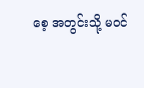စေ့ အတွင်းသို့ မဝင်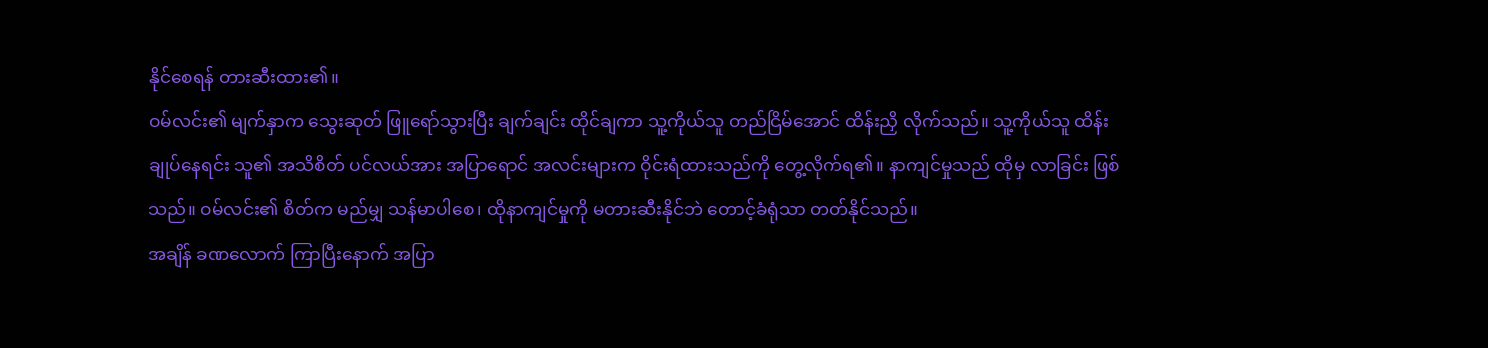နိုင်စေရန် တားဆီးထား၏။
ဝမ်လင်း၏ မျက်နှာက သွေးဆုတ် ဖြူရော်သွားပြီး ချက်ချင်း ထိုင်ချကာ သူ့ကိုယ်သူ တည်ငြိမ်အောင် ထိန်းညှိ လိုက်သည်။ သူ့ကိုယ်သူ ထိန်းချုပ်နေရင်း သူ၏ အသိစိတ် ပင်လယ်အား အပြာရောင် အလင်းများက ဝိုင်းရံထားသည်ကို တွေ့လိုက်ရ၏။ နာကျင်မှုသည် ထိုမှ လာခြင်း ဖြစ်သည်။ ဝမ်လင်း၏ စိတ်က မည်မျှ သန်မာပါစေ၊ ထိုနာကျင်မှုကို မတားဆီးနိုင်ဘဲ တောင့်ခံရုံသာ တတ်နိုင်သည်။
အချိန် ခဏလောက် ကြာပြီးနောက် အပြာ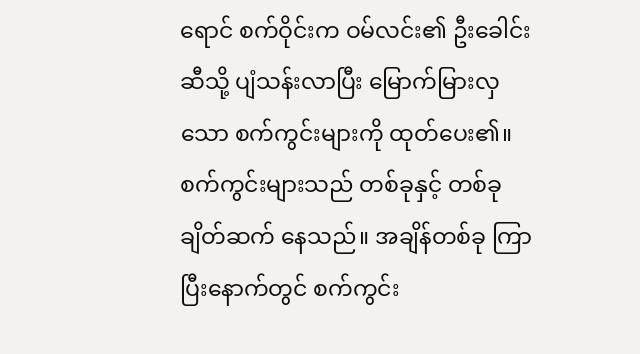ရောင် စက်ဝိုင်းက ဝမ်လင်း၏ ဦးခေါင်းဆီသို့ ပျံသန်းလာပြီး မြောက်မြားလှသော စက်ကွင်းများကို ထုတ်ပေး၏။ စက်ကွင်းများသည် တစ်ခုနှင့် တစ်ခု ချိတ်ဆက် နေသည်။ အချိန်တစ်ခု ကြာပြီးနောက်တွင် စက်ကွင်း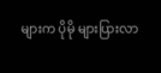များက ပိုမို များပြားလာ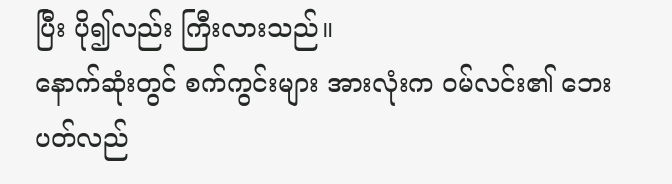ပြီး ပို၍လည်း ကြီးလားသည်။
နောက်ဆုံးတွင် စက်ကွင်းများ အားလုံးက ဝမ်လင်း၏ ဘေးပတ်လည်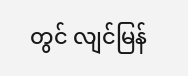တွင် လျင်မြန်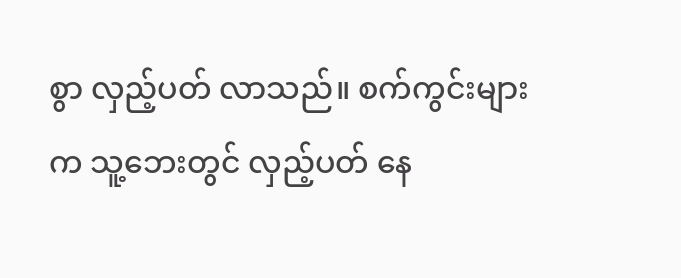စွာ လှည့်ပတ် လာသည်။ စက်ကွင်းများက သူ့ဘေးတွင် လှည့်ပတ် နေ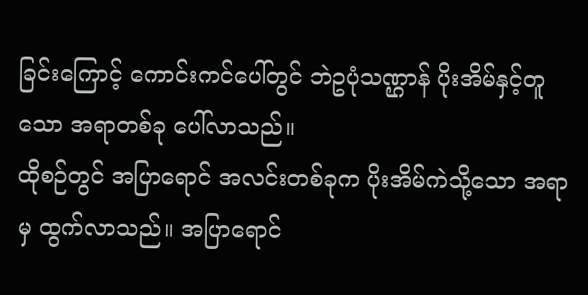ခြင်းကြောင့် ကောင်းကင်ပေါ်တွင် ဘဲဥပုံသဏ္ဌာန် ပိုးအိမ်နှင့်တူသော အရာတစ်ခု ပေါ်လာသည်။
ထိုစဉ်တွင် အပြာရောင် အလင်းတစ်ခုက ပိုးအိမ်ကဲသို့သော အရာမှ ထွက်လာသည်။ အပြာရောင်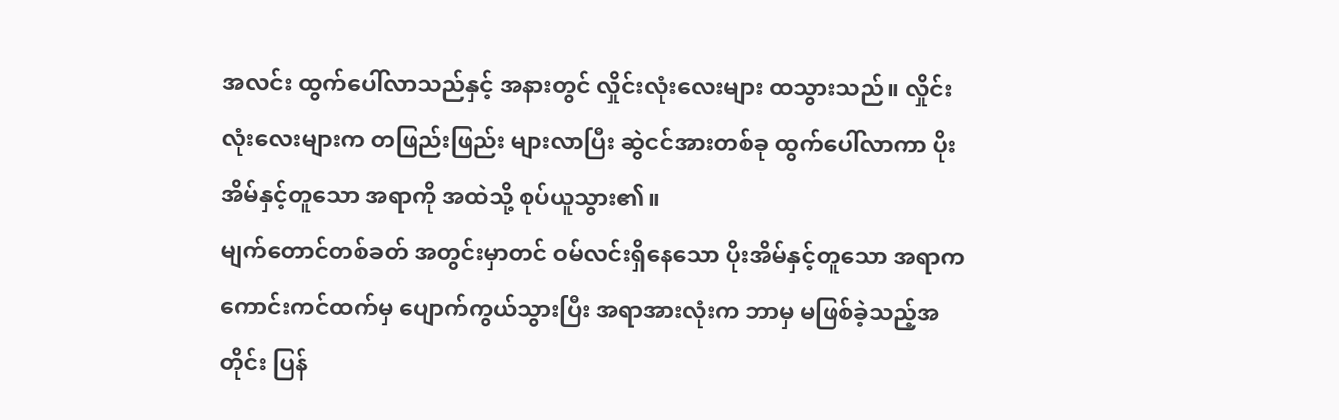အလင်း ထွက်ပေါ်လာသည်နှင့် အနားတွင် လှိုင်းလုံးလေးများ ထသွားသည်။ လှိုင်းလုံးလေးများက တဖြည်းဖြည်း များလာပြီး ဆွဲငင်အားတစ်ခု ထွက်ပေါ်လာကာ ပိုးအိမ်နှင့်တူသော အရာကို အထဲသို့ စုပ်ယူသွား၏။
မျက်တောင်တစ်ခတ် အတွင်းမှာတင် ဝမ်လင်းရှိနေသော ပိုးအိမ်နှင့်တူသော အရာက ကောင်းကင်ထက်မှ ပျောက်ကွယ်သွားပြီး အရာအားလုံးက ဘာမှ မဖြစ်ခဲ့သည့်အတိုင်း ပြန်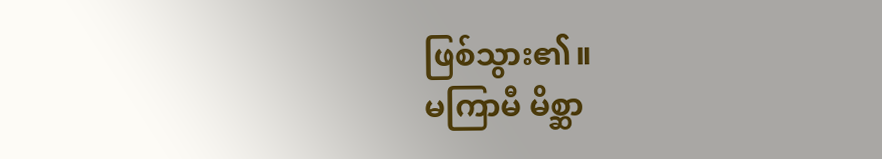ဖြစ်သွား၏။
မကြာမီ မိစ္ဆာ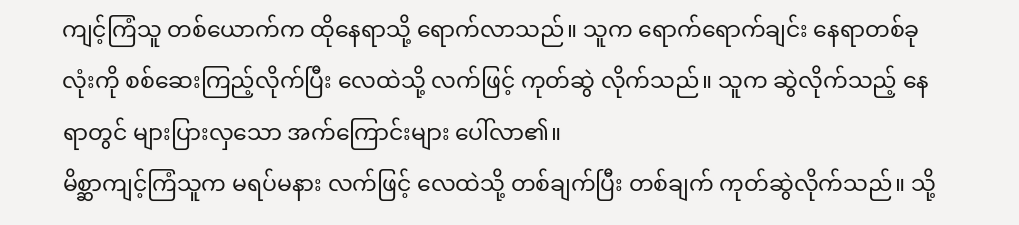ကျင့်ကြံသူ တစ်ယောက်က ထိုနေရာသို့ ရောက်လာသည်။ သူက ရောက်ရောက်ချင်း နေရာတစ်ခုလုံးကို စစ်ဆေးကြည့်လိုက်ပြီး လေထဲသို့ လက်ဖြင့် ကုတ်ဆွဲ လိုက်သည်။ သူက ဆွဲလိုက်သည့် နေရာတွင် များပြားလှသော အက်ကြောင်းများ ပေါ်လာ၏။
မိစ္ဆာကျင့်ကြံသူက မရပ်မနား လက်ဖြင့် လေထဲသို့ တစ်ချက်ပြီး တစ်ချက် ကုတ်ဆွဲလိုက်သည်။ သို့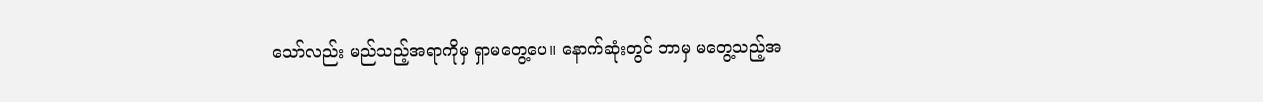သော်လည်း မည်သည့်အရာကိုမှ ရှာမတွေ့ပေ။ နောက်ဆုံးတွင် ဘာမှ မတွေ့သည့်အ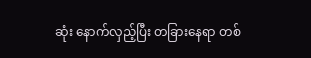ဆုံး နောက်လှည့်ပြီး တခြားနေရာ တစ်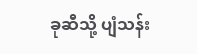ခုဆီသို့ ပျံသန်း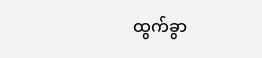ထွက်ခွာ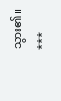သွား၏။
***